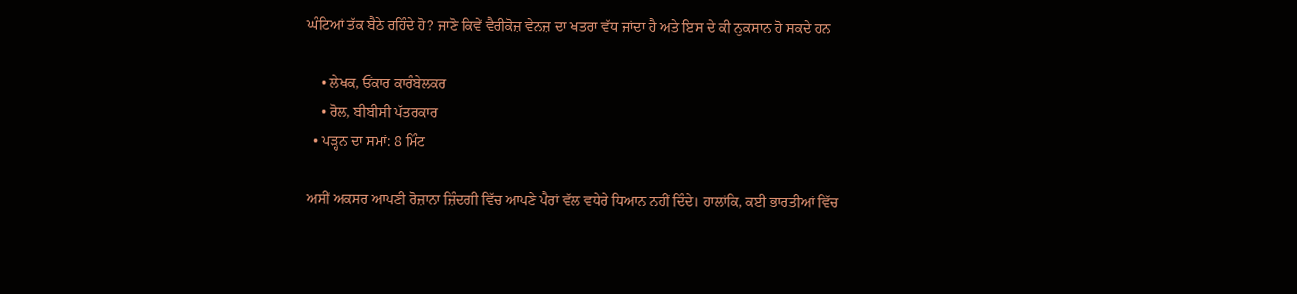ਘੰਟਿਆਂ ਤੱਕ ਬੈਠੇ ਰਹਿੰਦੇ ਹੋ? ਜਾਣੋ ਕਿਵੇਂ ਵੈਰੀਕੋਜ਼ ਵੇਨਜ਼ ਦਾ ਖਤਰਾ ਵੱਧ ਜਾਂਦਾ ਹੈ ਅਤੇ ਇਸ ਦੇ ਕੀ ਨੁਕਸਾਨ ਹੋ ਸਕਦੇ ਹਨ

    • ਲੇਖਕ, ਓਂਕਾਰ ਕਾਰੰਬੇਲਕਰ
    • ਰੋਲ, ਬੀਬੀਸੀ ਪੱਤਰਕਾਰ
  • ਪੜ੍ਹਨ ਦਾ ਸਮਾਂ: 8 ਮਿੰਟ

ਅਸੀਂ ਅਕਸਰ ਆਪਣੀ ਰੋਜ਼ਾਨਾ ਜ਼ਿੰਦਗੀ ਵਿੱਚ ਆਪਣੇ ਪੈਰਾਂ ਵੱਲ ਵਧੇਰੇ ਧਿਆਨ ਨਹੀਂ ਦਿੰਦੇ। ਹਾਲਾਂਕਿ, ਕਈ ਭਾਰਤੀਆਂ ਵਿੱਚ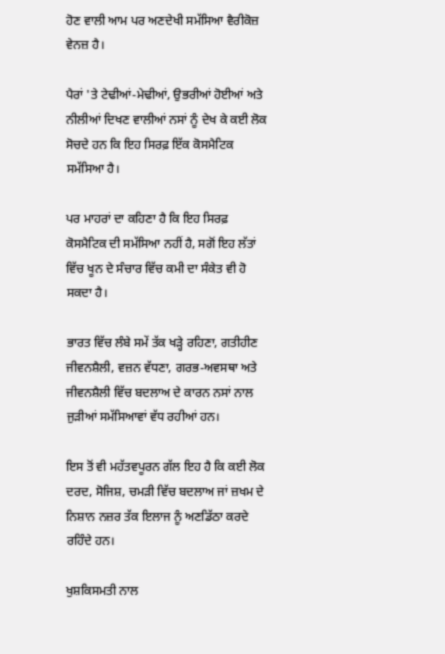ਹੋਣ ਵਾਲੀ ਆਮ ਪਰ ਅਣਦੇਖੀ ਸਮੱਸਿਆ ਵੈਰੀਕੋਜ਼ ਵੇਨਜ਼ ਹੈ।

ਪੈਰਾਂ 'ਤੇ ਟੇਢੀਆਂ-ਮੇਢੀਆਂ, ਉਭਰੀਆਂ ਹੋਈਆਂ ਅਤੇ ਨੀਲੀਆਂ ਦਿਖਣ ਵਾਲੀਆਂ ਨਸਾਂ ਨੂੰ ਦੇਖ ਕੇ ਕਈ ਲੋਕ ਸੋਚਦੇ ਹਨ ਕਿ ਇਹ ਸਿਰਫ਼ ਇੱਕ ਕੋਸਮੈਟਿਕ ਸਮੱਸਿਆ ਹੈ।

ਪਰ ਮਾਹਰਾਂ ਦਾ ਕਹਿਣਾ ਹੈ ਕਿ ਇਹ ਸਿਰਫ਼ ਕੋਸਮੈਟਿਕ ਦੀ ਸਮੱਸਿਆ ਨਹੀਂ ਹੈ, ਸਗੋਂ ਇਹ ਲੱਤਾਂ ਵਿੱਚ ਖੂਨ ਦੇ ਸੰਚਾਰ ਵਿੱਚ ਕਮੀ ਦਾ ਸੰਕੇਤ ਵੀ ਹੋ ਸਕਦਾ ਹੈ।

ਭਾਰਤ ਵਿੱਚ ਲੰਬੇ ਸਮੇਂ ਤੱਕ ਖੜ੍ਹੇ ਰਹਿਣਾ, ਗਤੀਹੀਣ ਜੀਵਨਸ਼ੈਲੀ, ਵਜ਼ਨ ਵੱਧਣਾ, ਗਰਭ-ਅਵਸਥਾ ਅਤੇ ਜੀਵਨਸ਼ੈਲੀ ਵਿੱਚ ਬਦਲਾਅ ਦੇ ਕਾਰਨ ਨਸਾਂ ਨਾਲ ਜੁੜੀਆਂ ਸਮੱਸਿਆਵਾਂ ਵੱਧ ਰਹੀਆਂ ਹਨ।

ਇਸ ਤੋਂ ਵੀ ਮਹੱਤਵਪੂਰਨ ਗੱਲ ਇਹ ਹੈ ਕਿ ਕਈ ਲੋਕ ਦਰਦ, ਸੋਜਿਸ਼, ਚਮੜੀ ਵਿੱਚ ਬਦਲਾਅ ਜਾਂ ਜ਼ਖਮ ਦੇ ਨਿਸ਼ਾਨ ਨਜ਼ਰ ਤੱਕ ਇਲਾਜ ਨੂੰ ਅਣਡਿੱਠਾ ਕਰਦੇ ਰਹਿੰਦੇ ਹਨ।

ਖੁਸ਼ਕਿਸਮਤੀ ਨਾਲ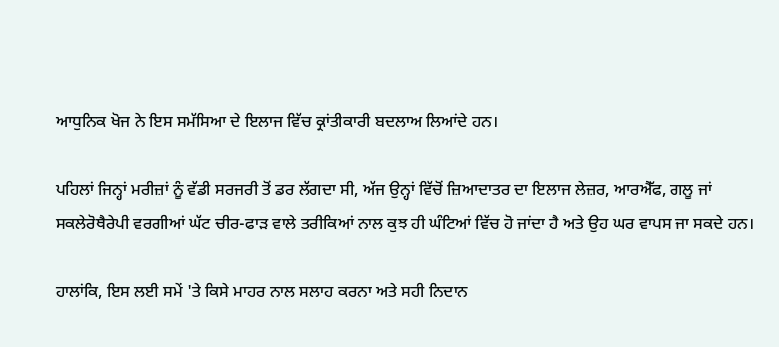ਆਧੁਨਿਕ ਖੋਜ ਨੇ ਇਸ ਸਮੱਸਿਆ ਦੇ ਇਲਾਜ ਵਿੱਚ ਕ੍ਰਾਂਤੀਕਾਰੀ ਬਦਲਾਅ ਲਿਆਂਦੇ ਹਨ।

ਪਹਿਲਾਂ ਜਿਨ੍ਹਾਂ ਮਰੀਜ਼ਾਂ ਨੂੰ ਵੱਡੀ ਸਰਜਰੀ ਤੋਂ ਡਰ ਲੱਗਦਾ ਸੀ, ਅੱਜ ਉਨ੍ਹਾਂ ਵਿੱਚੋਂ ਜ਼ਿਆਦਾਤਰ ਦਾ ਇਲਾਜ ਲੇਜ਼ਰ, ਆਰਐੱਫ, ਗਲੂ ਜਾਂ ਸਕਲੇਰੋਥੈਰੇਪੀ ਵਰਗੀਆਂ ਘੱਟ ਚੀਰ-ਫਾੜ ਵਾਲੇ ਤਰੀਕਿਆਂ ਨਾਲ ਕੁਝ ਹੀ ਘੰਟਿਆਂ ਵਿੱਚ ਹੋ ਜਾਂਦਾ ਹੈ ਅਤੇ ਉਹ ਘਰ ਵਾਪਸ ਜਾ ਸਕਦੇ ਹਨ।

ਹਾਲਾਂਕਿ, ਇਸ ਲਈ ਸਮੇਂ 'ਤੇ ਕਿਸੇ ਮਾਹਰ ਨਾਲ ਸਲਾਹ ਕਰਨਾ ਅਤੇ ਸਹੀ ਨਿਦਾਨ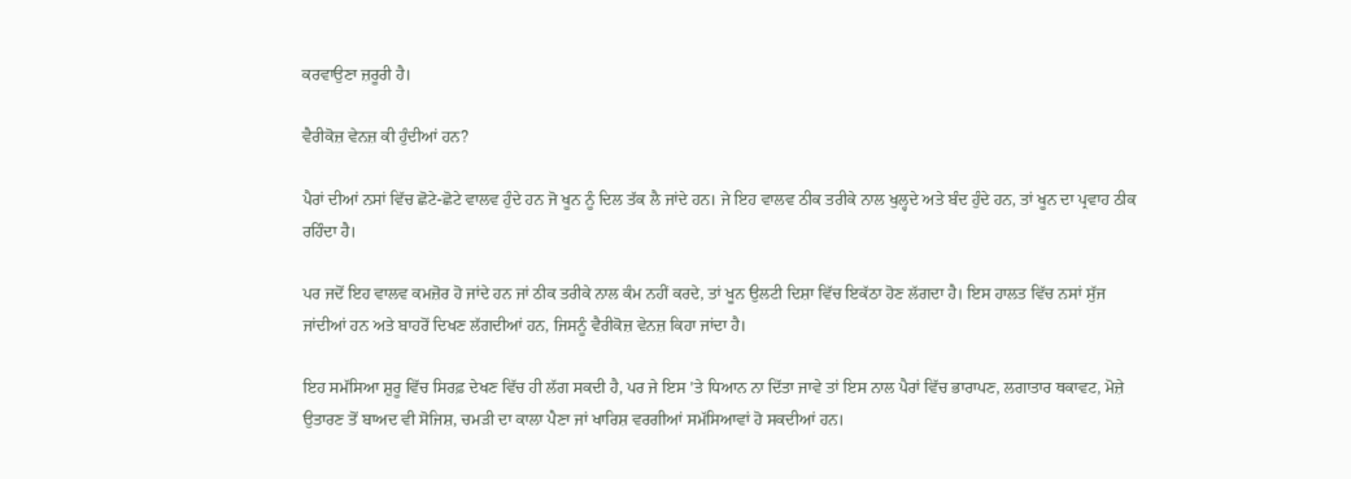ਕਰਵਾਉਣਾ ਜ਼ਰੂਰੀ ਹੈ।

ਵੈਰੀਕੋਜ਼ ਵੇਨਜ਼ ਕੀ ਹੁੰਦੀਆਂ ਹਨ?

ਪੈਰਾਂ ਦੀਆਂ ਨਸਾਂ ਵਿੱਚ ਛੋਟੇ-ਛੋਟੇ ਵਾਲਵ ਹੁੰਦੇ ਹਨ ਜੋ ਖੂਨ ਨੂੰ ਦਿਲ ਤੱਕ ਲੈ ਜਾਂਦੇ ਹਨ। ਜੇ ਇਹ ਵਾਲਵ ਠੀਕ ਤਰੀਕੇ ਨਾਲ ਖੁਲ੍ਹਦੇ ਅਤੇ ਬੰਦ ਹੁੰਦੇ ਹਨ, ਤਾਂ ਖੂਨ ਦਾ ਪ੍ਰਵਾਹ ਠੀਕ ਰਹਿੰਦਾ ਹੈ।

ਪਰ ਜਦੋਂ ਇਹ ਵਾਲਵ ਕਮਜ਼ੋਰ ਹੋ ਜਾਂਦੇ ਹਨ ਜਾਂ ਠੀਕ ਤਰੀਕੇ ਨਾਲ ਕੰਮ ਨਹੀਂ ਕਰਦੇ, ਤਾਂ ਖੂਨ ਉਲਟੀ ਦਿਸ਼ਾ ਵਿੱਚ ਇਕੱਠਾ ਹੋਣ ਲੱਗਦਾ ਹੈ। ਇਸ ਹਾਲਤ ਵਿੱਚ ਨਸਾਂ ਸੁੱਜ ਜਾਂਦੀਆਂ ਹਨ ਅਤੇ ਬਾਹਰੋਂ ਦਿਖਣ ਲੱਗਦੀਆਂ ਹਨ, ਜਿਸਨੂੰ ਵੈਰੀਕੋਜ਼ ਵੇਨਜ਼ ਕਿਹਾ ਜਾਂਦਾ ਹੈ।

ਇਹ ਸਮੱਸਿਆ ਸ਼ੁਰੂ ਵਿੱਚ ਸਿਰਫ਼ ਦੇਖਣ ਵਿੱਚ ਹੀ ਲੱਗ ਸਕਦੀ ਹੈ, ਪਰ ਜੇ ਇਸ 'ਤੇ ਧਿਆਨ ਨਾ ਦਿੱਤਾ ਜਾਵੇ ਤਾਂ ਇਸ ਨਾਲ ਪੈਰਾਂ ਵਿੱਚ ਭਾਰਾਪਣ, ਲਗਾਤਾਰ ਥਕਾਵਟ, ਮੋਜ਼ੇ ਉਤਾਰਣ ਤੋਂ ਬਾਅਦ ਵੀ ਸੋਜਿਸ਼, ਚਮੜੀ ਦਾ ਕਾਲਾ ਪੈਣਾ ਜਾਂ ਖਾਰਿਸ਼ ਵਰਗੀਆਂ ਸਮੱਸਿਆਵਾਂ ਹੋ ਸਕਦੀਆਂ ਹਨ।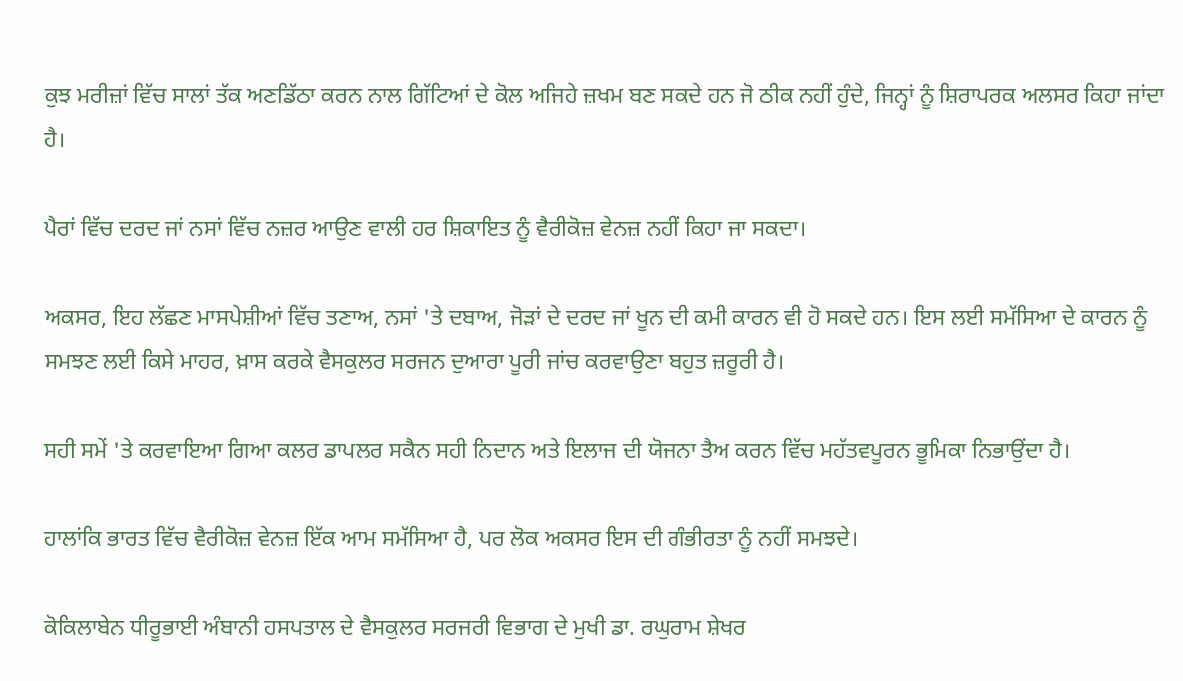ਕੁਝ ਮਰੀਜ਼ਾਂ ਵਿੱਚ ਸਾਲਾਂ ਤੱਕ ਅਣਡਿੱਠਾ ਕਰਨ ਨਾਲ ਗਿੱਟਿਆਂ ਦੇ ਕੋਲ ਅਜਿਹੇ ਜ਼ਖਮ ਬਣ ਸਕਦੇ ਹਨ ਜੋ ਠੀਕ ਨਹੀਂ ਹੁੰਦੇ, ਜਿਨ੍ਹਾਂ ਨੂੰ ਸ਼ਿਰਾਪਰਕ ਅਲਸਰ ਕਿਹਾ ਜਾਂਦਾ ਹੈ।

ਪੈਰਾਂ ਵਿੱਚ ਦਰਦ ਜਾਂ ਨਸਾਂ ਵਿੱਚ ਨਜ਼ਰ ਆਉਣ ਵਾਲੀ ਹਰ ਸ਼ਿਕਾਇਤ ਨੂੰ ਵੈਰੀਕੋਜ਼ ਵੇਨਜ਼ ਨਹੀਂ ਕਿਹਾ ਜਾ ਸਕਦਾ।

ਅਕਸਰ, ਇਹ ਲੱਛਣ ਮਾਸਪੇਸ਼ੀਆਂ ਵਿੱਚ ਤਣਾਅ, ਨਸਾਂ 'ਤੇ ਦਬਾਅ, ਜੋੜਾਂ ਦੇ ਦਰਦ ਜਾਂ ਖੂਨ ਦੀ ਕਮੀ ਕਾਰਨ ਵੀ ਹੋ ਸਕਦੇ ਹਨ। ਇਸ ਲਈ ਸਮੱਸਿਆ ਦੇ ਕਾਰਨ ਨੂੰ ਸਮਝਣ ਲਈ ਕਿਸੇ ਮਾਹਰ, ਖ਼ਾਸ ਕਰਕੇ ਵੈਸਕੁਲਰ ਸਰਜਨ ਦੁਆਰਾ ਪੂਰੀ ਜਾਂਚ ਕਰਵਾਉਣਾ ਬਹੁਤ ਜ਼ਰੂਰੀ ਹੈ।

ਸਹੀ ਸਮੇਂ 'ਤੇ ਕਰਵਾਇਆ ਗਿਆ ਕਲਰ ਡਾਪਲਰ ਸਕੈਨ ਸਹੀ ਨਿਦਾਨ ਅਤੇ ਇਲਾਜ ਦੀ ਯੋਜਨਾ ਤੈਅ ਕਰਨ ਵਿੱਚ ਮਹੱਤਵਪੂਰਨ ਭੂਮਿਕਾ ਨਿਭਾਉਂਦਾ ਹੈ।

ਹਾਲਾਂਕਿ ਭਾਰਤ ਵਿੱਚ ਵੈਰੀਕੋਜ਼ ਵੇਨਜ਼ ਇੱਕ ਆਮ ਸਮੱਸਿਆ ਹੈ, ਪਰ ਲੋਕ ਅਕਸਰ ਇਸ ਦੀ ਗੰਭੀਰਤਾ ਨੂੰ ਨਹੀਂ ਸਮਝਦੇ।

ਕੋਕਿਲਾਬੇਨ ਧੀਰੂਭਾਈ ਅੰਬਾਨੀ ਹਸਪਤਾਲ ਦੇ ਵੈਸਕੁਲਰ ਸਰਜਰੀ ਵਿਭਾਗ ਦੇ ਮੁਖੀ ਡਾ. ਰਘੁਰਾਮ ਸ਼ੇਖਰ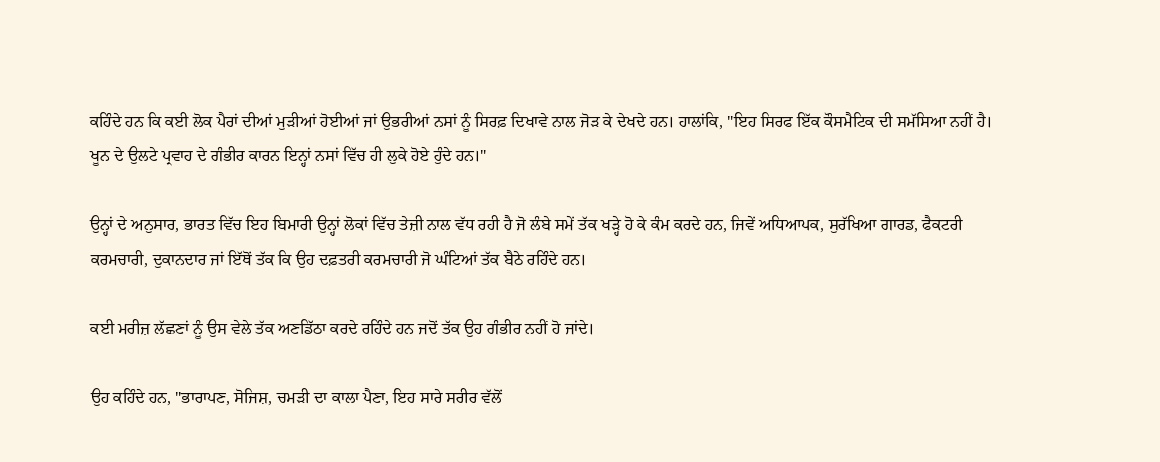ਕਹਿੰਦੇ ਹਨ ਕਿ ਕਈ ਲੋਕ ਪੈਰਾਂ ਦੀਆਂ ਮੁੜੀਆਂ ਹੋਈਆਂ ਜਾਂ ਉਭਰੀਆਂ ਨਸਾਂ ਨੂੰ ਸਿਰਫ਼ ਦਿਖਾਵੇ ਨਾਲ ਜੋੜ ਕੇ ਦੇਖਦੇ ਹਨ। ਹਾਲਾਂਕਿ, "ਇਹ ਸਿਰਫ ਇੱਕ ਕੌਸਮੈਟਿਕ ਦੀ ਸਮੱਸਿਆ ਨਹੀਂ ਹੈ। ਖੂਨ ਦੇ ਉਲਟੇ ਪ੍ਰਵਾਹ ਦੇ ਗੰਭੀਰ ਕਾਰਨ ਇਨ੍ਹਾਂ ਨਸਾਂ ਵਿੱਚ ਹੀ ਲੁਕੇ ਹੋਏ ਹੁੰਦੇ ਹਨ।"

ਉਨ੍ਹਾਂ ਦੇ ਅਨੁਸਾਰ, ਭਾਰਤ ਵਿੱਚ ਇਹ ਬਿਮਾਰੀ ਉਨ੍ਹਾਂ ਲੋਕਾਂ ਵਿੱਚ ਤੇਜ਼ੀ ਨਾਲ ਵੱਧ ਰਹੀ ਹੈ ਜੋ ਲੰਬੇ ਸਮੇਂ ਤੱਕ ਖੜ੍ਹੇ ਹੋ ਕੇ ਕੰਮ ਕਰਦੇ ਹਨ, ਜਿਵੇਂ ਅਧਿਆਪਕ, ਸੁਰੱਖਿਆ ਗਾਰਡ, ਫੈਕਟਰੀ ਕਰਮਚਾਰੀ, ਦੁਕਾਨਦਾਰ ਜਾਂ ਇੱਥੋਂ ਤੱਕ ਕਿ ਉਹ ਦਫ਼ਤਰੀ ਕਰਮਚਾਰੀ ਜੋ ਘੰਟਿਆਂ ਤੱਕ ਬੈਠੇ ਰਹਿੰਦੇ ਹਨ।

ਕਈ ਮਰੀਜ਼ ਲੱਛਣਾਂ ਨੂੰ ਉਸ ਵੇਲੇ ਤੱਕ ਅਣਡਿੱਠਾ ਕਰਦੇ ਰਹਿੰਦੇ ਹਨ ਜਦੋਂ ਤੱਕ ਉਹ ਗੰਭੀਰ ਨਹੀਂ ਹੋ ਜਾਂਦੇ।

ਉਹ ਕਹਿੰਦੇ ਹਨ, "ਭਾਰਾਪਣ, ਸੋਜਿਸ਼, ਚਮੜੀ ਦਾ ਕਾਲਾ ਪੈਣਾ, ਇਹ ਸਾਰੇ ਸਰੀਰ ਵੱਲੋਂ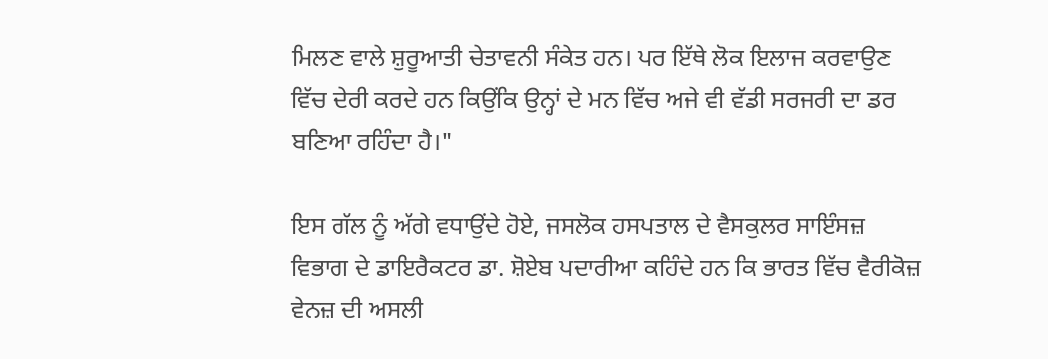ਮਿਲਣ ਵਾਲੇ ਸ਼ੁਰੂਆਤੀ ਚੇਤਾਵਨੀ ਸੰਕੇਤ ਹਨ। ਪਰ ਇੱਥੇ ਲੋਕ ਇਲਾਜ ਕਰਵਾਉਣ ਵਿੱਚ ਦੇਰੀ ਕਰਦੇ ਹਨ ਕਿਉਂਕਿ ਉਨ੍ਹਾਂ ਦੇ ਮਨ ਵਿੱਚ ਅਜੇ ਵੀ ਵੱਡੀ ਸਰਜਰੀ ਦਾ ਡਰ ਬਣਿਆ ਰਹਿੰਦਾ ਹੈ।"

ਇਸ ਗੱਲ ਨੂੰ ਅੱਗੇ ਵਧਾਉਂਦੇ ਹੋਏ, ਜਸਲੋਕ ਹਸਪਤਾਲ ਦੇ ਵੈਸਕੁਲਰ ਸਾਇੰਸਜ਼ ਵਿਭਾਗ ਦੇ ਡਾਇਰੈਕਟਰ ਡਾ. ਸ਼ੋਏਬ ਪਦਾਰੀਆ ਕਹਿੰਦੇ ਹਨ ਕਿ ਭਾਰਤ ਵਿੱਚ ਵੈਰੀਕੋਜ਼ ਵੇਨਜ਼ ਦੀ ਅਸਲੀ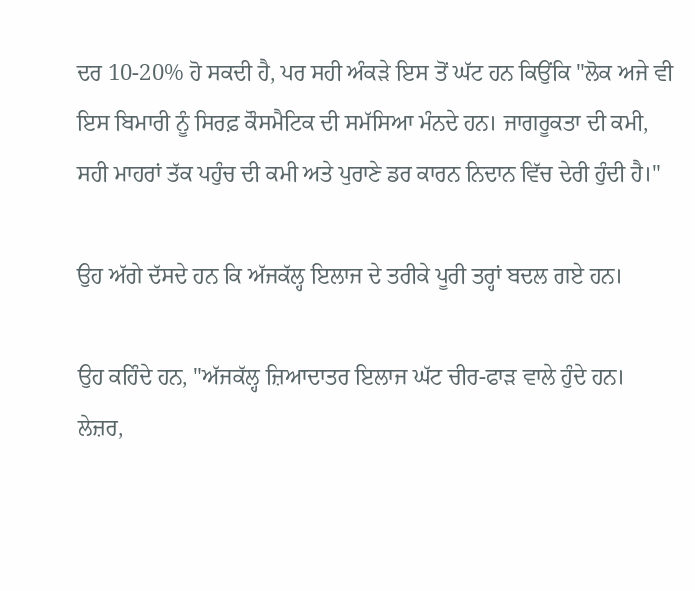ਦਰ 10-20% ਹੋ ਸਕਦੀ ਹੈ, ਪਰ ਸਹੀ ਅੰਕੜੇ ਇਸ ਤੋਂ ਘੱਟ ਹਨ ਕਿਉਂਕਿ "ਲੋਕ ਅਜੇ ਵੀ ਇਸ ਬਿਮਾਰੀ ਨੂੰ ਸਿਰਫ਼ ਕੌਸਮੈਟਿਕ ਦੀ ਸਮੱਸਿਆ ਮੰਨਦੇ ਹਨ। ਜਾਗਰੂਕਤਾ ਦੀ ਕਮੀ, ਸਹੀ ਮਾਹਰਾਂ ਤੱਕ ਪਹੁੰਚ ਦੀ ਕਮੀ ਅਤੇ ਪੁਰਾਣੇ ਡਰ ਕਾਰਨ ਨਿਦਾਨ ਵਿੱਚ ਦੇਰੀ ਹੁੰਦੀ ਹੈ।"

ਉਹ ਅੱਗੇ ਦੱਸਦੇ ਹਨ ਕਿ ਅੱਜਕੱਲ੍ਹ ਇਲਾਜ ਦੇ ਤਰੀਕੇ ਪੂਰੀ ਤਰ੍ਹਾਂ ਬਦਲ ਗਏ ਹਨ।

ਉਹ ਕਹਿੰਦੇ ਹਨ, "ਅੱਜਕੱਲ੍ਹ ਜ਼ਿਆਦਾਤਰ ਇਲਾਜ ਘੱਟ ਚੀਰ-ਫਾੜ ਵਾਲੇ ਹੁੰਦੇ ਹਨ। ਲੇਜ਼ਰ,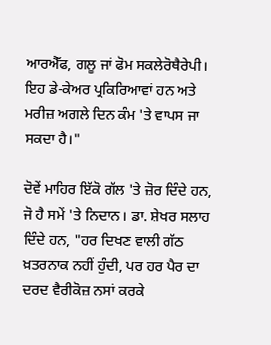ਆਰਐੱਫ, ਗਲੂ ਜਾਂ ਫੋਮ ਸਕਲੇਰੋਥੈਰੇਪੀ। ਇਹ ਡੇ-ਕੇਅਰ ਪ੍ਰਕਿਰਿਆਵਾਂ ਹਨ ਅਤੇ ਮਰੀਜ਼ ਅਗਲੇ ਦਿਨ ਕੰਮ 'ਤੇ ਵਾਪਸ ਜਾ ਸਕਦਾ ਹੈ।"

ਦੋਵੇਂ ਮਾਹਿਰ ਇੱਕੋ ਗੱਲ 'ਤੇ ਜ਼ੋਰ ਦਿੰਦੇ ਹਨ, ਜੋ ਹੈ ਸਮੇਂ 'ਤੇ ਨਿਦਾਨ। ਡਾ. ਸ਼ੇਖਰ ਸਲਾਹ ਦਿੰਦੇ ਹਨ, "ਹਰ ਦਿਖਣ ਵਾਲੀ ਗੱਠ ਖ਼ਤਰਨਾਕ ਨਹੀਂ ਹੁੰਦੀ, ਪਰ ਹਰ ਪੈਰ ਦਾ ਦਰਦ ਵੈਰੀਕੋਜ਼ ਨਸਾਂ ਕਰਕੇ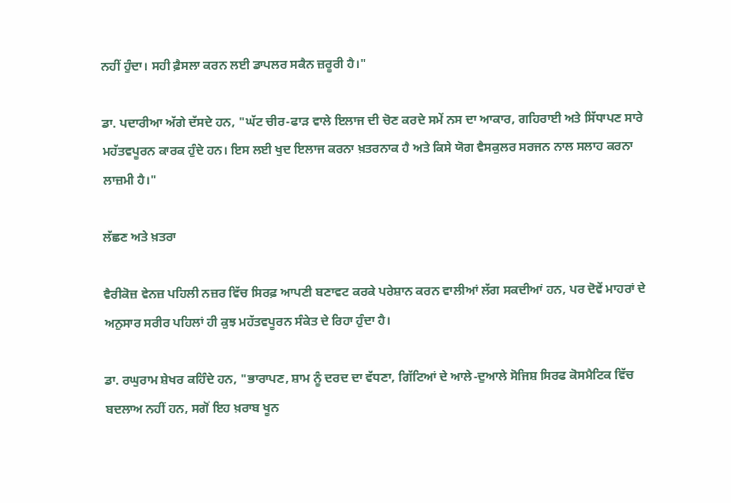ਨਹੀਂ ਹੁੰਦਾ। ਸਹੀ ਫ਼ੈਸਲਾ ਕਰਨ ਲਈ ਡਾਪਲਰ ਸਕੈਨ ਜ਼ਰੂਰੀ ਹੈ।"

ਡਾ. ਪਦਾਰੀਆ ਅੱਗੇ ਦੱਸਦੇ ਹਨ, "ਘੱਟ ਚੀਰ-ਫਾੜ ਵਾਲੇ ਇਲਾਜ ਦੀ ਚੋਣ ਕਰਦੇ ਸਮੇਂ ਨਸ ਦਾ ਆਕਾਰ, ਗਹਿਰਾਈ ਅਤੇ ਸਿੱਧਾਪਣ ਸਾਰੇ ਮਹੱਤਵਪੂਰਨ ਕਾਰਕ ਹੁੰਦੇ ਹਨ। ਇਸ ਲਈ ਖੁਦ ਇਲਾਜ ਕਰਨਾ ਖ਼ਤਰਨਾਕ ਹੈ ਅਤੇ ਕਿਸੇ ਯੋਗ ਵੈਸਕੁਲਰ ਸਰਜਨ ਨਾਲ ਸਲਾਹ ਕਰਨਾ ਲਾਜ਼ਮੀ ਹੈ।"

ਲੱਛਣ ਅਤੇ ਖ਼ਤਰਾ

ਵੈਰੀਕੋਜ਼ ਵੇਨਜ਼ ਪਹਿਲੀ ਨਜ਼ਰ ਵਿੱਚ ਸਿਰਫ਼ ਆਪਣੀ ਬਣਾਵਟ ਕਰਕੇ ਪਰੇਸ਼ਾਨ ਕਰਨ ਵਾਲੀਆਂ ਲੱਗ ਸਕਦੀਆਂ ਹਨ, ਪਰ ਦੋਵੇਂ ਮਾਹਰਾਂ ਦੇ ਅਨੁਸਾਰ ਸਰੀਰ ਪਹਿਲਾਂ ਹੀ ਕੁਝ ਮਹੱਤਵਪੂਰਨ ਸੰਕੇਤ ਦੇ ਰਿਹਾ ਹੁੰਦਾ ਹੈ।

ਡਾ. ਰਘੁਰਾਮ ਸ਼ੇਖਰ ਕਹਿੰਦੇ ਹਨ, "ਭਾਰਾਪਣ, ਸ਼ਾਮ ਨੂੰ ਦਰਦ ਦਾ ਵੱਧਣਾ, ਗਿੱਟਿਆਂ ਦੇ ਆਲੇ-ਦੁਆਲੇ ਸੋਜਿਸ਼ ਸਿਰਫ ਕੋਸਮੈਟਿਕ ਵਿੱਚ ਬਦਲਾਅ ਨਹੀਂ ਹਨ, ਸਗੋਂ ਇਹ ਖ਼ਰਾਬ ਖੂਨ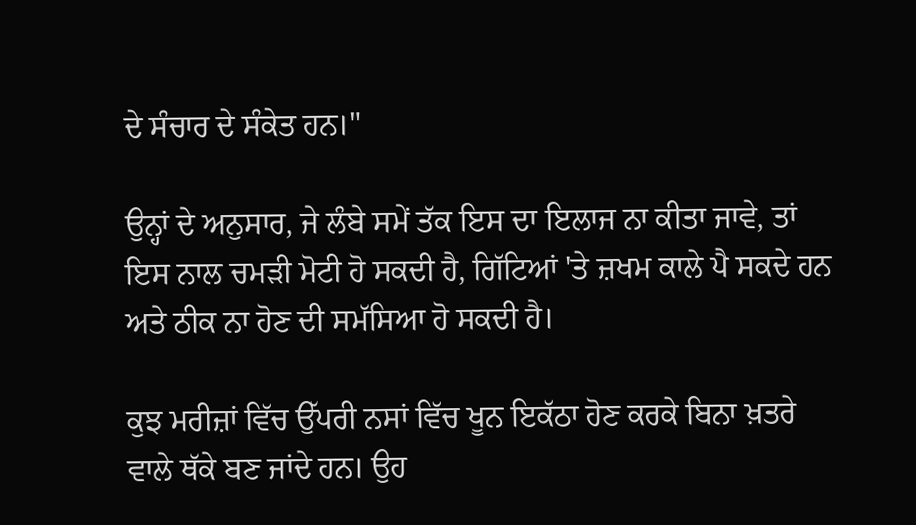ਦੇ ਸੰਚਾਰ ਦੇ ਸੰਕੇਤ ਹਨ।"

ਉਨ੍ਹਾਂ ਦੇ ਅਨੁਸਾਰ, ਜੇ ਲੰਬੇ ਸਮੇਂ ਤੱਕ ਇਸ ਦਾ ਇਲਾਜ ਨਾ ਕੀਤਾ ਜਾਵੇ, ਤਾਂ ਇਸ ਨਾਲ ਚਮੜੀ ਮੋਟੀ ਹੋ ਸਕਦੀ ਹੈ, ਗਿੱਟਿਆਂ 'ਤੇ ਜ਼ਖਮ ਕਾਲੇ ਪੈ ਸਕਦੇ ਹਨ ਅਤੇ ਠੀਕ ਨਾ ਹੋਣ ਦੀ ਸਮੱਸਿਆ ਹੋ ਸਕਦੀ ਹੈ।

ਕੁਝ ਮਰੀਜ਼ਾਂ ਵਿੱਚ ਉੱਪਰੀ ਨਸਾਂ ਵਿੱਚ ਖੂਨ ਇਕੱਠਾ ਹੋਣ ਕਰਕੇ ਬਿਨਾ ਖ਼ਤਰੇ ਵਾਲੇ ਥੱਕੇ ਬਣ ਜਾਂਦੇ ਹਨ। ਉਹ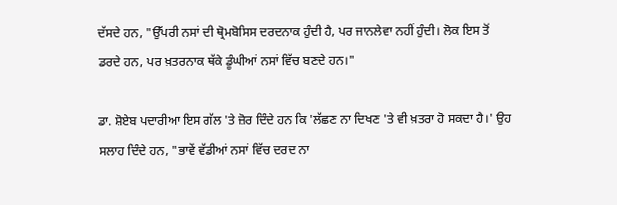ਦੱਸਦੇ ਹਨ, "ਉੱਪਰੀ ਨਸਾਂ ਦੀ ਥ੍ਰੋਮਬੋਸਿਸ ਦਰਦਨਾਕ ਹੁੰਦੀ ਹੈ, ਪਰ ਜਾਨਲੇਵਾ ਨਹੀਂ ਹੁੰਦੀ। ਲੋਕ ਇਸ ਤੋਂ ਡਰਦੇ ਹਨ, ਪਰ ਖ਼ਤਰਨਾਕ ਥੱਕੇ ਡੂੰਘੀਆਂ ਨਸਾਂ ਵਿੱਚ ਬਣਦੇ ਹਨ।"

ਡਾ. ਸ਼ੋਏਬ ਪਦਾਰੀਆ ਇਸ ਗੱਲ 'ਤੇ ਜ਼ੋਰ ਦਿੰਦੇ ਹਨ ਕਿ 'ਲੱਛਣ ਨਾ ਦਿਖਣ 'ਤੇ ਵੀ ਖ਼ਤਰਾ ਹੋ ਸਕਦਾ ਹੈ।' ਉਹ ਸਲਾਹ ਦਿੰਦੇ ਹਨ, "ਭਾਵੇਂ ਵੱਡੀਆਂ ਨਸਾਂ ਵਿੱਚ ਦਰਦ ਨਾ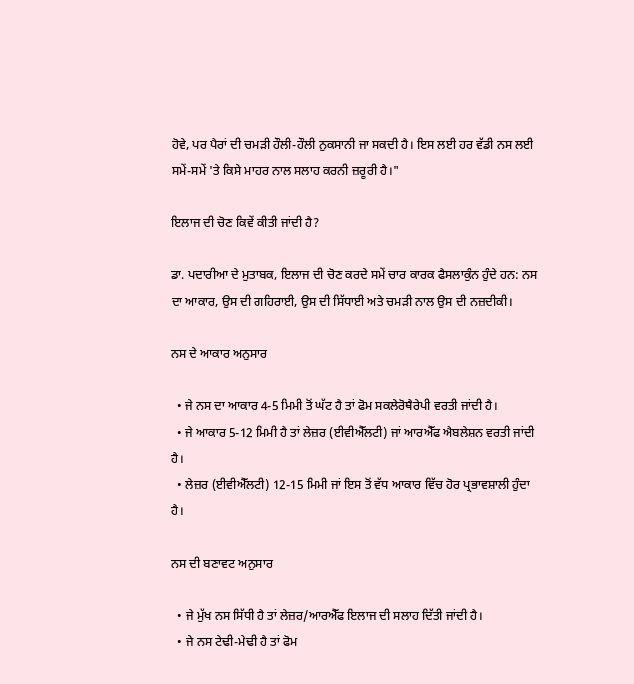ਹੋਵੇ, ਪਰ ਪੈਰਾਂ ਦੀ ਚਮੜੀ ਹੌਲੀ-ਹੌਲੀ ਨੁਕਸਾਨੀ ਜਾ ਸਕਦੀ ਹੈ। ਇਸ ਲਈ ਹਰ ਵੱਡੀ ਨਸ ਲਈ ਸਮੇਂ-ਸਮੇਂ 'ਤੇ ਕਿਸੇ ਮਾਹਰ ਨਾਲ ਸਲਾਹ ਕਰਨੀ ਜ਼ਰੂਰੀ ਹੈ।"

ਇਲਾਜ ਦੀ ਚੋਣ ਕਿਵੇਂ ਕੀਤੀ ਜਾਂਦੀ ਹੈ?

ਡਾ. ਪਦਾਰੀਆ ਦੇ ਮੁਤਾਬਕ, ਇਲਾਜ ਦੀ ਚੋਣ ਕਰਦੇ ਸਮੇਂ ਚਾਰ ਕਾਰਕ ਫੈਸਲਾਕੁੰਨ ਹੁੰਦੇ ਹਨ: ਨਸ ਦਾ ਆਕਾਰ, ਉਸ ਦੀ ਗਹਿਰਾਈ, ਉਸ ਦੀ ਸਿੱਧਾਈ ਅਤੇ ਚਮੜੀ ਨਾਲ ਉਸ ਦੀ ਨਜ਼ਦੀਕੀ।

ਨਸ ਦੇ ਆਕਾਰ ਅਨੁਸਾਰ

  • ਜੇ ਨਸ ਦਾ ਆਕਾਰ 4-5 ਮਿਮੀ ਤੋਂ ਘੱਟ ਹੈ ਤਾਂ ਫੋਮ ਸਕਲੇਰੋਥੈਰੇਪੀ ਵਰਤੀ ਜਾਂਦੀ ਹੈ।
  • ਜੇ ਆਕਾਰ 5-12 ਮਿਮੀ ਹੈ ਤਾਂ ਲੇਜ਼ਰ (ਈਵੀਐੱਲਟੀ) ਜਾਂ ਆਰਐੱਫ ਐਬਲੇਸ਼ਨ ਵਰਤੀ ਜਾਂਦੀ ਹੈ।
  • ਲੇਜ਼ਰ (ਈਵੀਐੱਲਟੀ) 12-15 ਮਿਮੀ ਜਾਂ ਇਸ ਤੋਂ ਵੱਧ ਆਕਾਰ ਵਿੱਚ ਹੋਰ ਪ੍ਰਭਾਵਸ਼ਾਲੀ ਹੁੰਦਾ ਹੈ।

ਨਸ ਦੀ ਬਣਾਵਟ ਅਨੁਸਾਰ

  • ਜੇ ਮੁੱਖ ਨਸ ਸਿੱਧੀ ਹੈ ਤਾਂ ਲੇਜ਼ਰ/ਆਰਐੱਫ ਇਲਾਜ ਦੀ ਸਲਾਹ ਦਿੱਤੀ ਜਾਂਦੀ ਹੈ।
  • ਜੇ ਨਸ ਟੇਢੀ-ਮੇਢੀ ਹੈ ਤਾਂ ਫੋਮ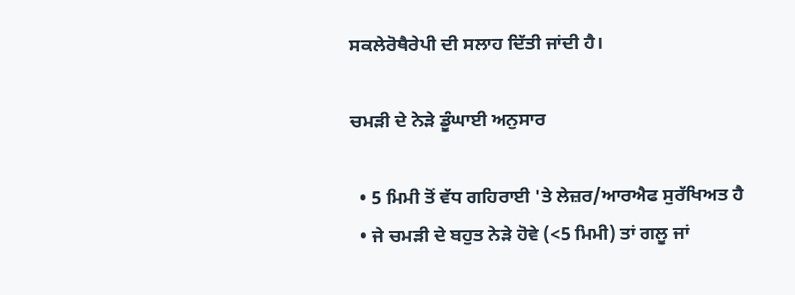ਸਕਲੇਰੋਥੈਰੇਪੀ ਦੀ ਸਲਾਹ ਦਿੱਤੀ ਜਾਂਦੀ ਹੈ।

ਚਮੜੀ ਦੇ ਨੇੜੇ ਡੂੰਘਾਈ ਅਨੁਸਾਰ

  • 5 ਮਿਮੀ ਤੋਂ ਵੱਧ ਗਹਿਰਾਈ 'ਤੇ ਲੇਜ਼ਰ/ਆਰਐਫ ਸੁਰੱਖਿਅਤ ਹੈ
  • ਜੇ ਚਮੜੀ ਦੇ ਬਹੁਤ ਨੇੜੇ ਹੋਵੇ (<5 ਮਿਮੀ) ਤਾਂ ਗਲੂ ਜਾਂ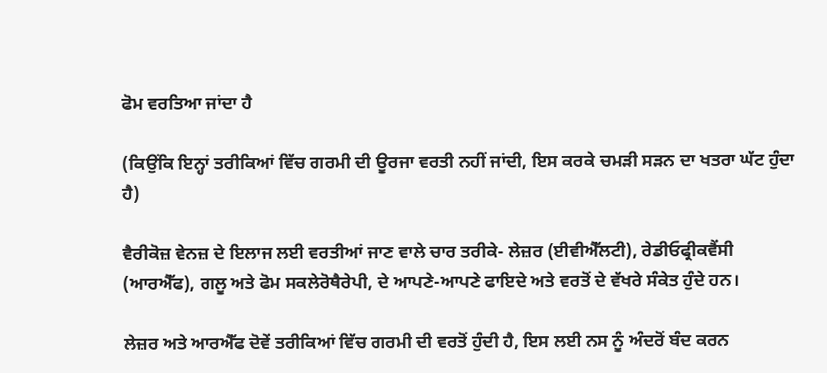ਫੋਮ ਵਰਤਿਆ ਜਾਂਦਾ ਹੈ

(ਕਿਉਂਕਿ ਇਨ੍ਹਾਂ ਤਰੀਕਿਆਂ ਵਿੱਚ ਗਰਮੀ ਦੀ ਊਰਜਾ ਵਰਤੀ ਨਹੀਂ ਜਾਂਦੀ, ਇਸ ਕਰਕੇ ਚਮੜੀ ਸੜਨ ਦਾ ਖਤਰਾ ਘੱਟ ਹੁੰਦਾ ਹੈ)

ਵੈਰੀਕੋਜ਼ ਵੇਨਜ਼ ਦੇ ਇਲਾਜ ਲਈ ਵਰਤੀਆਂ ਜਾਣ ਵਾਲੇ ਚਾਰ ਤਰੀਕੇ- ਲੇਜ਼ਰ (ਈਵੀਐੱਲਟੀ), ਰੇਡੀਓਫ੍ਰੀਕਵੈਂਸੀ (ਆਰਐੱਫ), ਗਲੂ ਅਤੇ ਫੋਮ ਸਕਲੇਰੋਥੈਰੇਪੀ, ਦੇ ਆਪਣੇ-ਆਪਣੇ ਫਾਇਦੇ ਅਤੇ ਵਰਤੋਂ ਦੇ ਵੱਖਰੇ ਸੰਕੇਤ ਹੁੰਦੇ ਹਨ।

ਲੇਜ਼ਰ ਅਤੇ ਆਰਐੱਫ ਦੋਵੇਂ ਤਰੀਕਿਆਂ ਵਿੱਚ ਗਰਮੀ ਦੀ ਵਰਤੋਂ ਹੁੰਦੀ ਹੈ, ਇਸ ਲਈ ਨਸ ਨੂੰ ਅੰਦਰੋਂ ਬੰਦ ਕਰਨ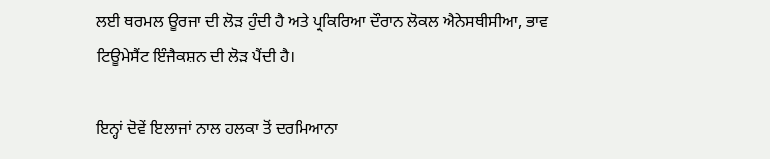ਲਈ ਥਰਮਲ ਊਰਜਾ ਦੀ ਲੋੜ ਹੁੰਦੀ ਹੈ ਅਤੇ ਪ੍ਰਕਿਰਿਆ ਦੌਰਾਨ ਲੋਕਲ ਐਨੇਸਥੀਸੀਆ, ਭਾਵ ਟਿਊਮੇਸੈਂਟ ਇੰਜੈਕਸ਼ਨ ਦੀ ਲੋੜ ਪੈਂਦੀ ਹੈ।

ਇਨ੍ਹਾਂ ਦੋਵੇਂ ਇਲਾਜਾਂ ਨਾਲ ਹਲਕਾ ਤੋਂ ਦਰਮਿਆਨਾ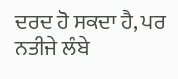ਦਰਦ ਹੋ ਸਕਦਾ ਹੈ, ਪਰ ਨਤੀਜੇ ਲੰਬੇ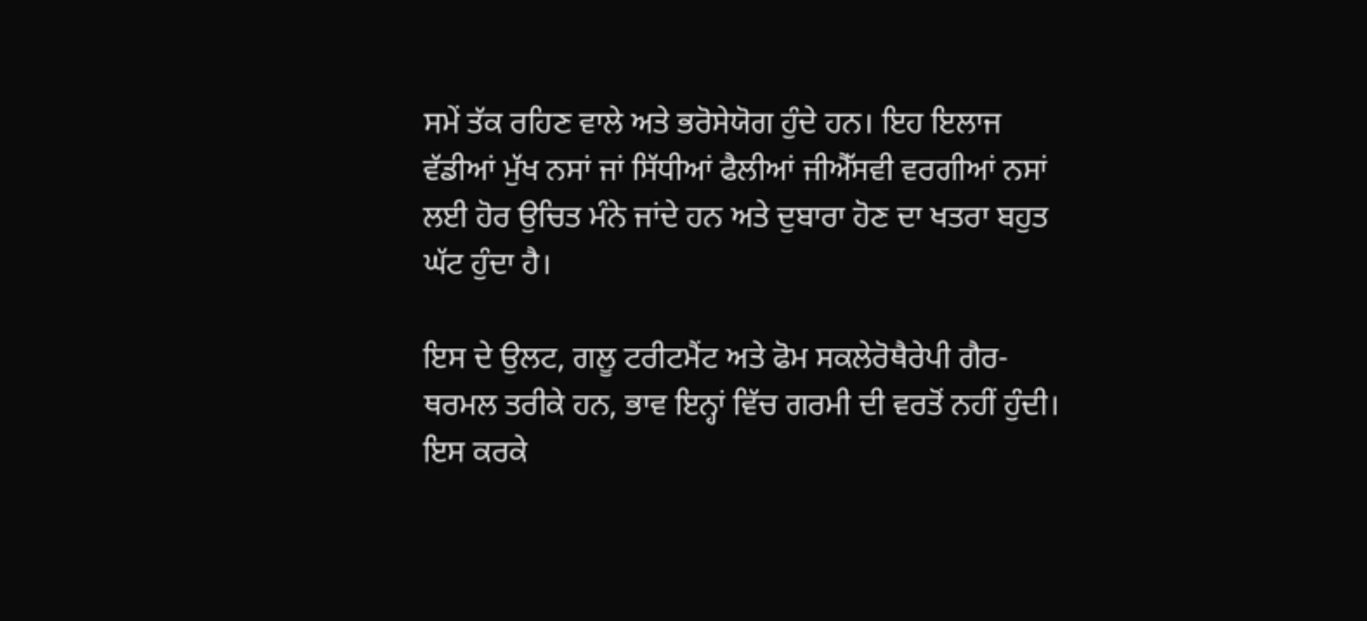ਸਮੇਂ ਤੱਕ ਰਹਿਣ ਵਾਲੇ ਅਤੇ ਭਰੋਸੇਯੋਗ ਹੁੰਦੇ ਹਨ। ਇਹ ਇਲਾਜ ਵੱਡੀਆਂ ਮੁੱਖ ਨਸਾਂ ਜਾਂ ਸਿੱਧੀਆਂ ਫੈਲੀਆਂ ਜੀਐੱਸਵੀ ਵਰਗੀਆਂ ਨਸਾਂ ਲਈ ਹੋਰ ਉਚਿਤ ਮੰਨੇ ਜਾਂਦੇ ਹਨ ਅਤੇ ਦੁਬਾਰਾ ਹੋਣ ਦਾ ਖਤਰਾ ਬਹੁਤ ਘੱਟ ਹੁੰਦਾ ਹੈ।

ਇਸ ਦੇ ਉਲਟ, ਗਲੂ ਟਰੀਟਮੈਂਟ ਅਤੇ ਫੋਮ ਸਕਲੇਰੋਥੈਰੇਪੀ ਗੈਰ-ਥਰਮਲ ਤਰੀਕੇ ਹਨ, ਭਾਵ ਇਨ੍ਹਾਂ ਵਿੱਚ ਗਰਮੀ ਦੀ ਵਰਤੋਂ ਨਹੀਂ ਹੁੰਦੀ। ਇਸ ਕਰਕੇ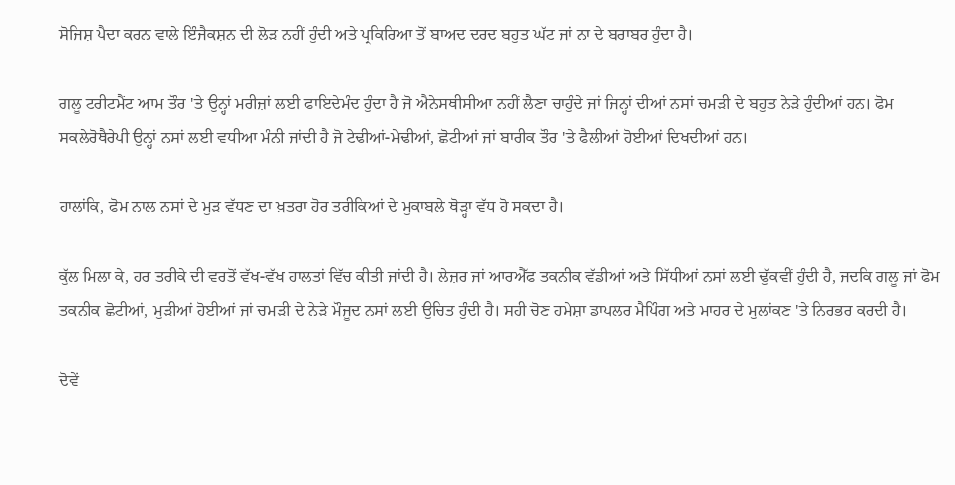ਸੋਜਿਸ਼ ਪੈਦਾ ਕਰਨ ਵਾਲੇ ਇੰਜੈਕਸ਼ਨ ਦੀ ਲੋੜ ਨਹੀਂ ਹੁੰਦੀ ਅਤੇ ਪ੍ਰਕਿਰਿਆ ਤੋਂ ਬਾਅਦ ਦਰਦ ਬਹੁਤ ਘੱਟ ਜਾਂ ਨਾ ਦੇ ਬਰਾਬਰ ਹੁੰਦਾ ਹੈ।

ਗਲੂ ਟਰੀਟਮੈਂਟ ਆਮ ਤੌਰ 'ਤੇ ਉਨ੍ਹਾਂ ਮਰੀਜ਼ਾਂ ਲਈ ਫਾਇਦੇਮੰਦ ਹੁੰਦਾ ਹੈ ਜੋ ਐਨੇਸਥੀਸੀਆ ਨਹੀਂ ਲੈਣਾ ਚਾਹੁੰਦੇ ਜਾਂ ਜਿਨ੍ਹਾਂ ਦੀਆਂ ਨਸਾਂ ਚਮੜੀ ਦੇ ਬਹੁਤ ਨੇੜੇ ਹੁੰਦੀਆਂ ਹਨ। ਫੋਮ ਸਕਲੇਰੋਥੈਰੇਪੀ ਉਨ੍ਹਾਂ ਨਸਾਂ ਲਈ ਵਧੀਆ ਮੰਨੀ ਜਾਂਦੀ ਹੈ ਜੋ ਟੇਢੀਆਂ-ਮੇਢੀਆਂ, ਛੋਟੀਆਂ ਜਾਂ ਬਾਰੀਕ ਤੌਰ 'ਤੇ ਫੈਲੀਆਂ ਹੋਈਆਂ ਦਿਖਦੀਆਂ ਹਨ।

ਹਾਲਾਂਕਿ, ਫੋਮ ਨਾਲ ਨਸਾਂ ਦੇ ਮੁੜ ਵੱਧਣ ਦਾ ਖ਼ਤਰਾ ਹੋਰ ਤਰੀਕਿਆਂ ਦੇ ਮੁਕਾਬਲੇ ਥੋੜ੍ਹਾ ਵੱਧ ਹੋ ਸਕਦਾ ਹੈ।

ਕੁੱਲ ਮਿਲਾ ਕੇ, ਹਰ ਤਰੀਕੇ ਦੀ ਵਰਤੋਂ ਵੱਖ-ਵੱਖ ਹਾਲਤਾਂ ਵਿੱਚ ਕੀਤੀ ਜਾਂਦੀ ਹੈ। ਲੇਜ਼ਰ ਜਾਂ ਆਰਐੱਫ ਤਕਨੀਕ ਵੱਡੀਆਂ ਅਤੇ ਸਿੱਧੀਆਂ ਨਸਾਂ ਲਈ ਢੁੱਕਵੀਂ ਹੁੰਦੀ ਹੈ, ਜਦਕਿ ਗਲੂ ਜਾਂ ਫੋਮ ਤਕਨੀਕ ਛੋਟੀਆਂ, ਮੁੜੀਆਂ ਹੋਈਆਂ ਜਾਂ ਚਮੜੀ ਦੇ ਨੇੜੇ ਮੌਜੂਦ ਨਸਾਂ ਲਈ ਉਚਿਤ ਹੁੰਦੀ ਹੈ। ਸਹੀ ਚੋਣ ਹਮੇਸ਼ਾ ਡਾਪਲਰ ਮੈਪਿੰਗ ਅਤੇ ਮਾਹਰ ਦੇ ਮੁਲਾਂਕਣ 'ਤੇ ਨਿਰਭਰ ਕਰਦੀ ਹੈ।

ਦੋਵੇਂ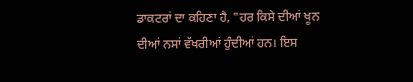ਡਾਕਟਰਾਂ ਦਾ ਕਹਿਣਾ ਹੈ, "ਹਰ ਕਿਸੇ ਦੀਆਂ ਖੂਨ ਦੀਆਂ ਨਸਾਂ ਵੱਖਰੀਆਂ ਹੁੰਦੀਆਂ ਹਨ। ਇਸ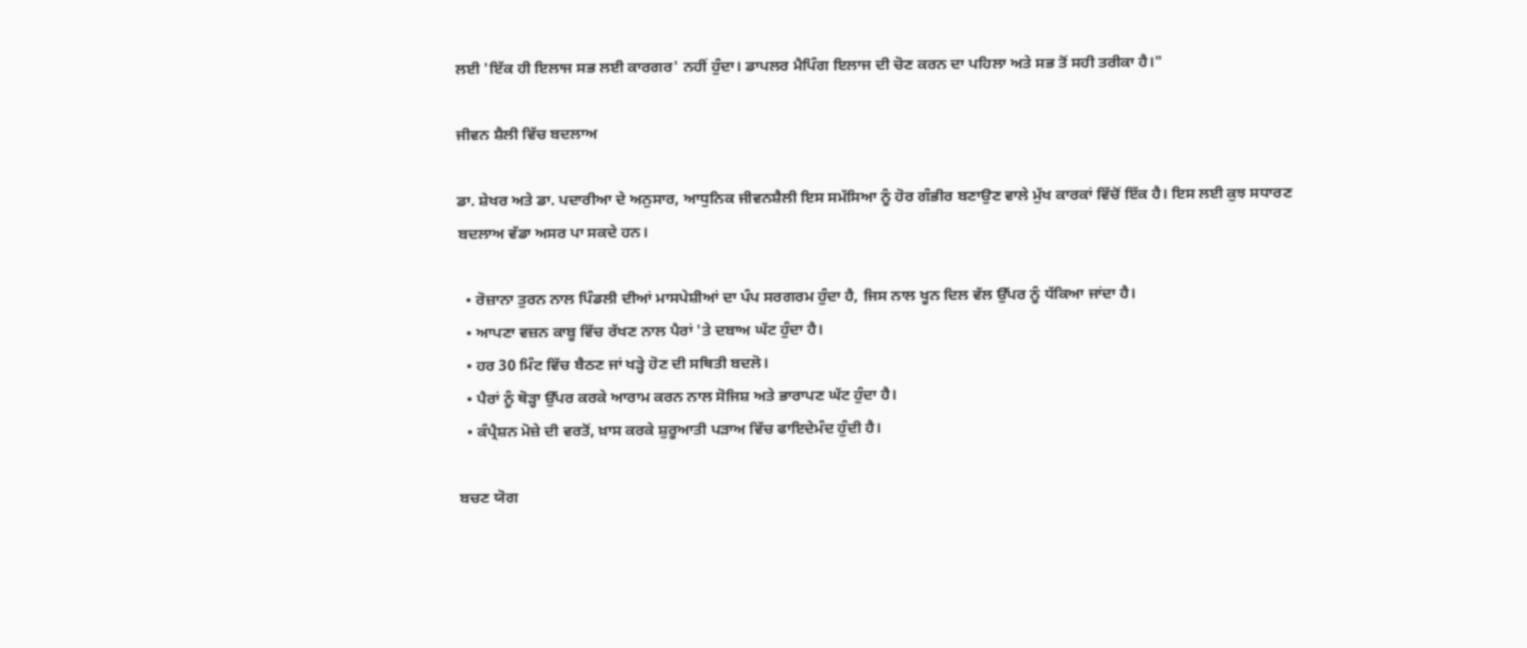ਲਈ 'ਇੱਕ ਹੀ ਇਲਾਜ ਸਭ ਲਈ ਕਾਰਗਰ' ਨਹੀਂ ਹੁੰਦਾ। ਡਾਪਲਰ ਮੈਪਿੰਗ ਇਲਾਜ ਦੀ ਚੋਣ ਕਰਨ ਦਾ ਪਹਿਲਾ ਅਤੇ ਸਭ ਤੋਂ ਸਹੀ ਤਰੀਕਾ ਹੈ।"

ਜੀਵਨ ਸ਼ੈਲੀ ਵਿੱਚ ਬਦਲਾਅ

ਡਾ. ਸ਼ੇਖਰ ਅਤੇ ਡਾ. ਪਦਾਰੀਆ ਦੇ ਅਨੁਸਾਰ, ਆਧੁਨਿਕ ਜੀਵਨਸ਼ੈਲੀ ਇਸ ਸਮੱਸਿਆ ਨੂੰ ਹੋਰ ਗੰਭੀਰ ਬਣਾਉਣ ਵਾਲੇ ਮੁੱਖ ਕਾਰਕਾਂ ਵਿੱਚੋਂ ਇੱਕ ਹੈ। ਇਸ ਲਈ ਕੁਝ ਸਧਾਰਣ ਬਦਲਾਅ ਵੱਡਾ ਅਸਰ ਪਾ ਸਕਦੇ ਹਨ।

  • ਰੋਜ਼ਾਨਾ ਤੁਰਨ ਨਾਲ ਪਿੰਡਲੀ ਦੀਆਂ ਮਾਸਪੇਸ਼ੀਆਂ ਦਾ ਪੰਪ ਸਰਗਰਮ ਹੁੰਦਾ ਹੈ, ਜਿਸ ਨਾਲ ਖੂਨ ਦਿਲ ਵੱਲ ਉੱਪਰ ਨੂੰ ਧੱਕਿਆ ਜਾਂਦਾ ਹੈ।
  • ਆਪਣਾ ਵਜ਼ਨ ਕਾਬੂ ਵਿੱਚ ਰੱਖਣ ਨਾਲ ਪੈਰਾਂ 'ਤੇ ਦਬਾਅ ਘੱਟ ਹੁੰਦਾ ਹੈ।
  • ਹਰ 30 ਮਿੰਟ ਵਿੱਚ ਬੈਠਣ ਜਾਂ ਖੜ੍ਹੇ ਹੋਣ ਦੀ ਸਥਿਤੀ ਬਦਲੋ।
  • ਪੈਰਾਂ ਨੂੰ ਥੋੜ੍ਹਾ ਉੱਪਰ ਕਰਕੇ ਆਰਾਮ ਕਰਨ ਨਾਲ ਸੋਜਿਸ਼ ਅਤੇ ਭਾਰਾਪਣ ਘੱਟ ਹੁੰਦਾ ਹੈ।
  • ਕੰਪ੍ਰੈਸ਼ਨ ਮੋਜ਼ੇ ਦੀ ਵਰਤੋਂ, ਖ਼ਾਸ ਕਰਕੇ ਸ਼ੁਰੂਆਤੀ ਪੜਾਅ ਵਿੱਚ ਫਾਇਦੇਮੰਦ ਹੁੰਦੀ ਹੈ।

ਬਚਣ ਯੋਗ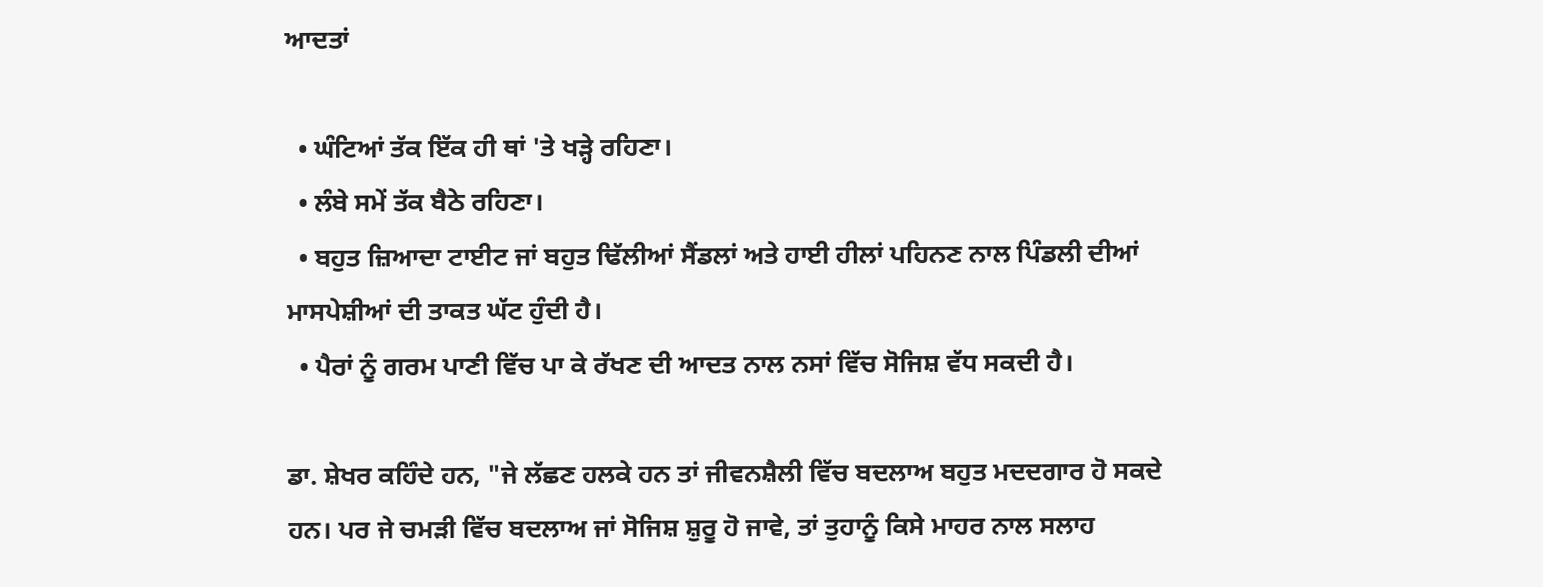ਆਦਤਾਂ

  • ਘੰਟਿਆਂ ਤੱਕ ਇੱਕ ਹੀ ਥਾਂ 'ਤੇ ਖੜ੍ਹੇ ਰਹਿਣਾ।
  • ਲੰਬੇ ਸਮੇਂ ਤੱਕ ਬੈਠੇ ਰਹਿਣਾ।
  • ਬਹੁਤ ਜ਼ਿਆਦਾ ਟਾਈਟ ਜਾਂ ਬਹੁਤ ਢਿੱਲੀਆਂ ਸੈਂਡਲਾਂ ਅਤੇ ਹਾਈ ਹੀਲਾਂ ਪਹਿਨਣ ਨਾਲ ਪਿੰਡਲੀ ਦੀਆਂ ਮਾਸਪੇਸ਼ੀਆਂ ਦੀ ਤਾਕਤ ਘੱਟ ਹੁੰਦੀ ਹੈ।
  • ਪੈਰਾਂ ਨੂੰ ਗਰਮ ਪਾਣੀ ਵਿੱਚ ਪਾ ਕੇ ਰੱਖਣ ਦੀ ਆਦਤ ਨਾਲ ਨਸਾਂ ਵਿੱਚ ਸੋਜਿਸ਼ ਵੱਧ ਸਕਦੀ ਹੈ।

ਡਾ. ਸ਼ੇਖਰ ਕਹਿੰਦੇ ਹਨ, "ਜੇ ਲੱਛਣ ਹਲਕੇ ਹਨ ਤਾਂ ਜੀਵਨਸ਼ੈਲੀ ਵਿੱਚ ਬਦਲਾਅ ਬਹੁਤ ਮਦਦਗਾਰ ਹੋ ਸਕਦੇ ਹਨ। ਪਰ ਜੇ ਚਮੜੀ ਵਿੱਚ ਬਦਲਾਅ ਜਾਂ ਸੋਜਿਸ਼ ਸ਼ੁਰੂ ਹੋ ਜਾਵੇ, ਤਾਂ ਤੁਹਾਨੂੰ ਕਿਸੇ ਮਾਹਰ ਨਾਲ ਸਲਾਹ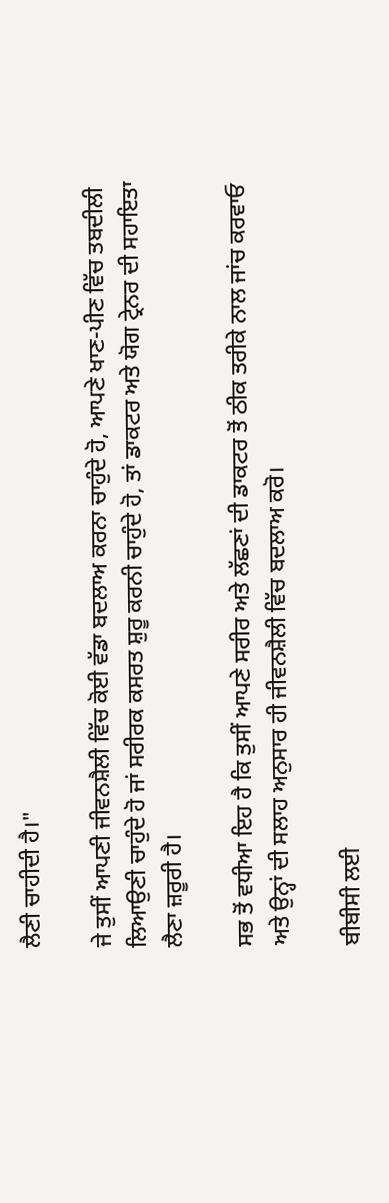ਲੈਣੀ ਚਾਹੀਦੀ ਹੈ।"

ਜੇ ਤੁਸੀਂ ਆਪਣੀ ਜੀਵਨਸ਼ੈਲੀ ਵਿੱਚ ਕੋਈ ਵੱਡਾ ਬਦਲਾਅ ਕਰਨਾ ਚਾਹੁੰਦੇ ਹੋ, ਆਪਣੇ ਖਾਣ-ਪੀਣ ਵਿੱਚ ਤਬਦੀਲੀ ਲਿਆਉਣੀ ਚਾਹੁੰਦੇ ਹੋ ਜਾਂ ਸਰੀਰਕ ਕਸਰਤ ਸ਼ੁਰੂ ਕਰਨੀ ਚਾਹੁੰਦੇ ਹੋ, ਤਾਂ ਡਾਕਟਰ ਅਤੇ ਯੋਗ ਟ੍ਰੇਨਰ ਦੀ ਸਹਾਇਤਾ ਲੈਣਾ ਜ਼ਰੂਰੀ ਹੈ।

ਸਭ ਤੋਂ ਵਧੀਆ ਇਹ ਹੈ ਕਿ ਤੁਸੀਂ ਆਪਣੇ ਸਰੀਰ ਅਤੇ ਲੱਛਣਾਂ ਦੀ ਡਾਕਟਰ ਤੋਂ ਠੀਕ ਤਰੀਕੇ ਨਾਲ ਜਾਂਚ ਕਰਵਾਓ ਅਤੇ ਉਨ੍ਹਾਂ ਦੀ ਸਲਾਹ ਅਨੁਸਾਰ ਹੀ ਜੀਵਨਸ਼ੈਲੀ ਵਿੱਚ ਬਦਲਾਅ ਕਰੋ।

ਬੀਬੀਸੀ ਲਈ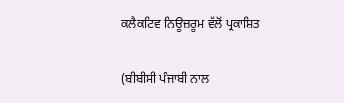ਕਲੈਕਟਿਵ ਨਿਊਜ਼ਰੂਮ ਵੱਲੋਂ ਪ੍ਰਕਾਸ਼ਿਤ

(ਬੀਬੀਸੀ ਪੰਜਾਬੀ ਨਾਲ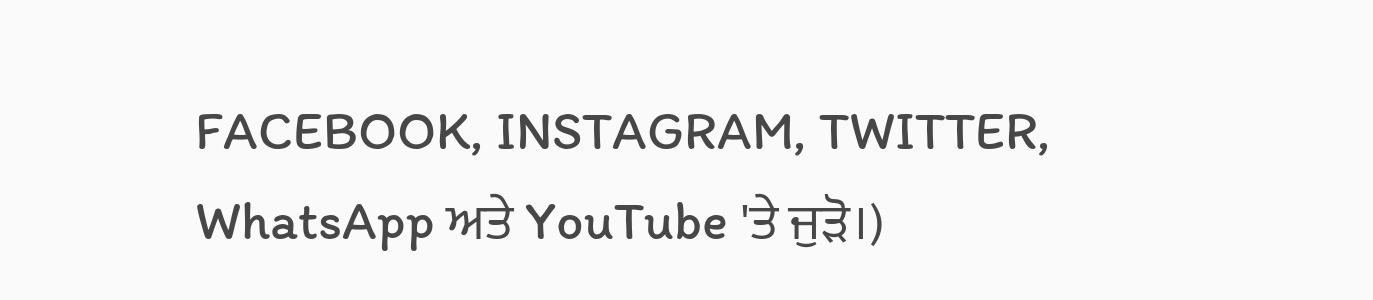FACEBOOK, INSTAGRAM, TWITTER, WhatsApp ਅਤੇ YouTube 'ਤੇ ਜੁੜੋ।)